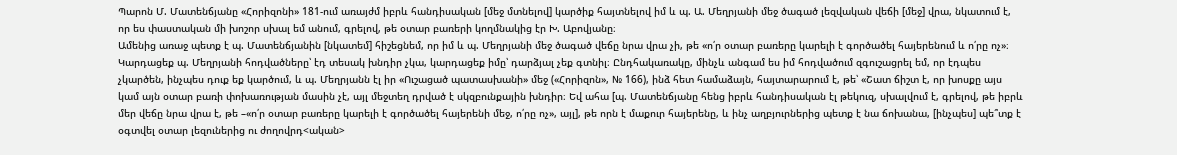Պարոն Մ. Մատենճյանը «Հորիզոնի» 181-ում առայժմ իբրև հանդիսական [մեջ մտնելով] կարծիք հայտնելով իմ և պ. Ա. Մեղրյանի մեջ ծագած լեզվական վեճի [մեջ] վրա, նկատում է, որ ես փաստական մի խոշոր սխալ եմ անում, գրելով, թե օտար բառերի կողմնակից էր Խ. Աբովյանը։
Ամենից առաջ պետք է պ. Մատենճյանին [նկատեմ] հիշեցնեմ, որ իմ և պ. Մեղրյանի մեջ ծագած վեճը նրա վրա չի, թե «ո՛ր օտար բառերը կարելի է գործածել հայերենում և ո՛րը ոչ»։ Կարդացեք պ. Մեղրյանի հոդվածները՝ էդ տեսակ խնդիր չկա, կարդացեք իմը՝ դարձյալ չեք գտնիլ։ Ընդհակառակը, մինչև անգամ ես իմ հոդվածում զգուշացրել եմ, որ էդպես չկարծեն, ինչպես դուք եք կարծում, և պ. Մեղրյանն էլ իր «Ուշացած պատասխանի» մեջ («Հորիզոն», № 166), ինձ հետ համաձայն, հայտարարում է, թե՝ «Շատ ճիշտ է, որ խոսքը այս կամ այն օտար բառի փոխառության մասին չէ, այլ մեջտեղ դրված է սկզբունքային խնդիր։ Եվ ահա [պ. Մատենճյանը հենց իբրև հանդիսական էլ թեկուզ, սխալվում է, գրելով, թե իբրև մեր վեճը նրա վրա է, թե –«ո՛ր օտար բառերը կարելի է գործածել հայերենի մեջ, ո՛րը ոչ», այլ], թե որն է մաքուր հայերենը, և ինչ աղբյուրներից պետք է նա ճոխանա, [ինչպես] պե՞տք է օգտվել օտար լեզուներից ու ժողովրդ<ական>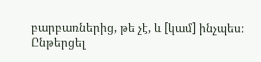բարբառներից, թե չէ, և [կամ] ինչպես։
Ընթերցել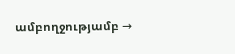ամբողջությամբ →